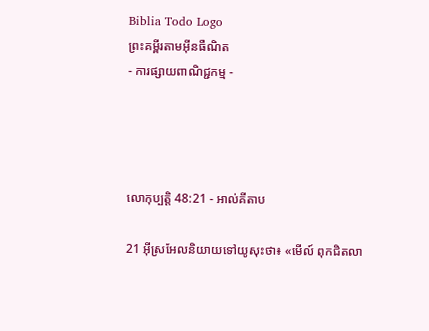Biblia Todo Logo
ព្រះគម្ពីរតាមអ៊ីនធឺណិត
- ការផ្សាយពាណិជ្ជកម្ម -




លោកុ‌ប្បត្តិ 48:21 - អាល់គីតាប

21 អ៊ីស្រ‌អែលនិយាយទៅយូសុះថា៖ «មើល៍ ពុកជិតលា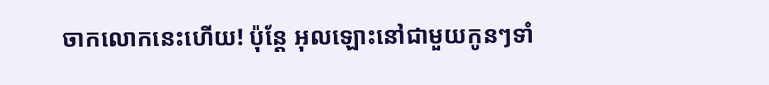ចាកលោកនេះហើយ! ប៉ុន្តែ អុលឡោះនៅជាមួយកូនៗទាំ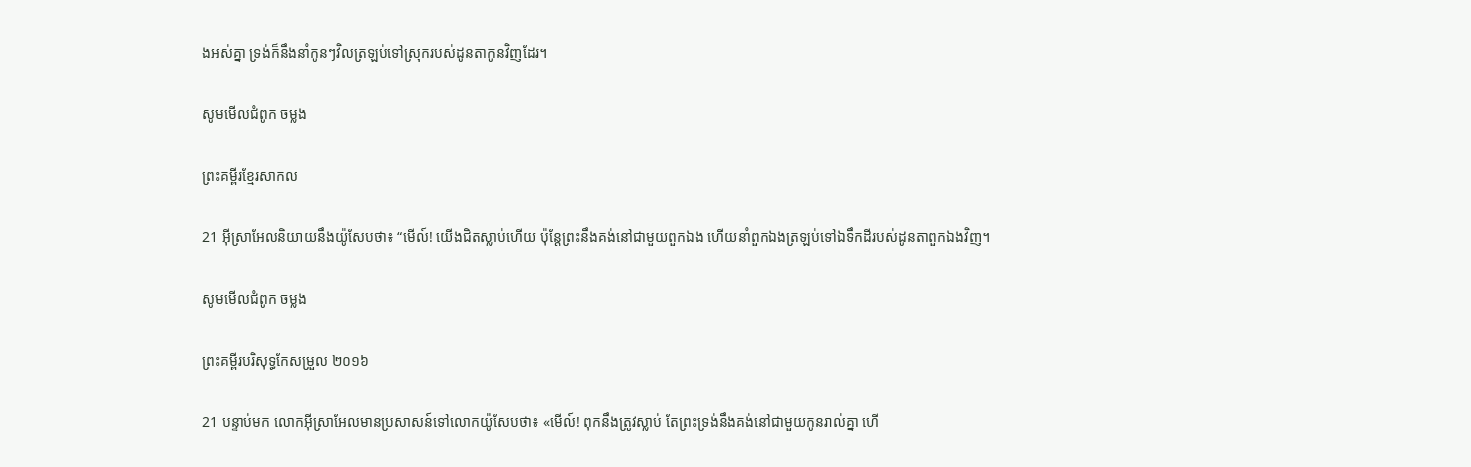ងអស់គ្នា ទ្រង់ក៏នឹងនាំកូនៗវិលត្រឡប់ទៅស្រុករបស់ដូនតាកូនវិញដែរ។

សូមមើលជំពូក ចម្លង

ព្រះគម្ពីរខ្មែរសាកល

21 អ៊ីស្រាអែលនិយាយនឹងយ៉ូសែបថា៖ “មើល៍! យើងជិតស្លាប់ហើយ ប៉ុន្តែព្រះនឹងគង់នៅជាមួយពួកឯង ហើយនាំពួកឯងត្រឡប់ទៅឯទឹកដីរបស់ដូនតាពួកឯងវិញ។

សូមមើលជំពូក ចម្លង

ព្រះគម្ពីរបរិសុទ្ធកែសម្រួល ២០១៦

21 បន្ទាប់មក លោកអ៊ីស្រា‌អែលមានប្រសាសន៍ទៅលោកយ៉ូសែបថា៖ «មើល៍! ពុកនឹងត្រូវស្លាប់ តែព្រះ‌ទ្រង់នឹងគង់នៅជា‌មួយកូនរាល់គ្នា ហើ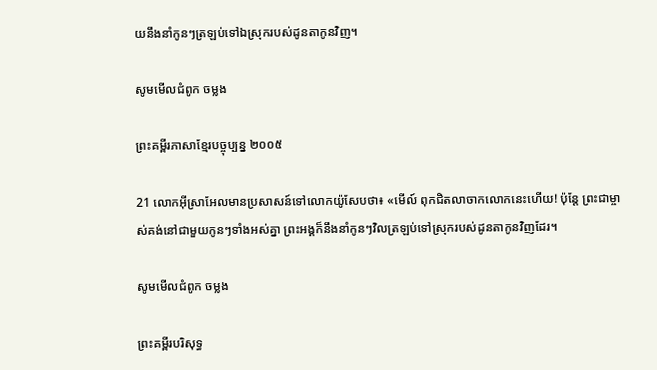យនឹងនាំកូនៗត្រឡប់ទៅឯស្រុករបស់ដូនតាកូនវិញ។

សូមមើលជំពូក ចម្លង

ព្រះគម្ពីរភាសាខ្មែរបច្ចុប្បន្ន ២០០៥

21 លោកអ៊ីស្រា‌អែលមានប្រសាសន៍ទៅលោកយ៉ូសែបថា៖ «មើល៍ ពុកជិតលាចាកលោកនេះហើយ! ប៉ុន្តែ ព្រះ‌ជាម្ចាស់គង់នៅជាមួយកូនៗទាំងអស់គ្នា ព្រះអង្គក៏នឹងនាំកូនៗវិលត្រឡប់ទៅស្រុករបស់ដូនតាកូនវិញដែរ។

សូមមើលជំពូក ចម្លង

ព្រះគម្ពីរបរិសុទ្ធ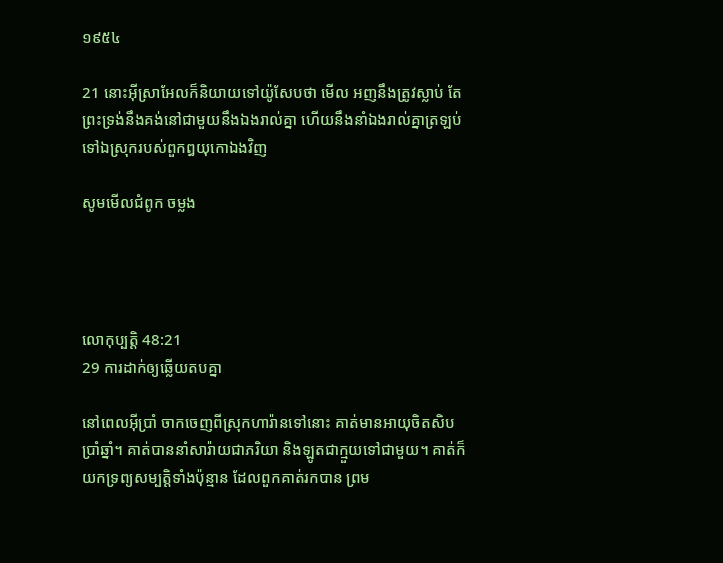១៩៥៤

21 នោះអ៊ីស្រាអែលក៏និយាយទៅយ៉ូសែបថា មើល អញនឹងត្រូវស្លាប់ តែព្រះទ្រង់នឹងគង់នៅជាមួយនឹងឯងរាល់គ្នា ហើយនឹងនាំឯងរាល់គ្នាត្រឡប់ទៅឯស្រុករបស់ពួកឰយុកោឯងវិញ

សូមមើលជំពូក ចម្លង




លោកុ‌ប្បត្តិ 48:21
29 ការដាក់ឲ្យឆ្លើយតបគ្នា

នៅពេលអ៊ីប្រាំ ចាកចេញពីស្រុកហារ៉ានទៅនោះ គាត់មានអាយុចិត‌សិបប្រាំឆ្នាំ។ គាត់បាននាំសារ៉ាយជាភរិយា និងឡូតជាក្មួយទៅជាមួយ។ គាត់ក៏យកទ្រព្យសម្បត្តិទាំងប៉ុន្មាន ដែលពួកគាត់រកបាន ព្រម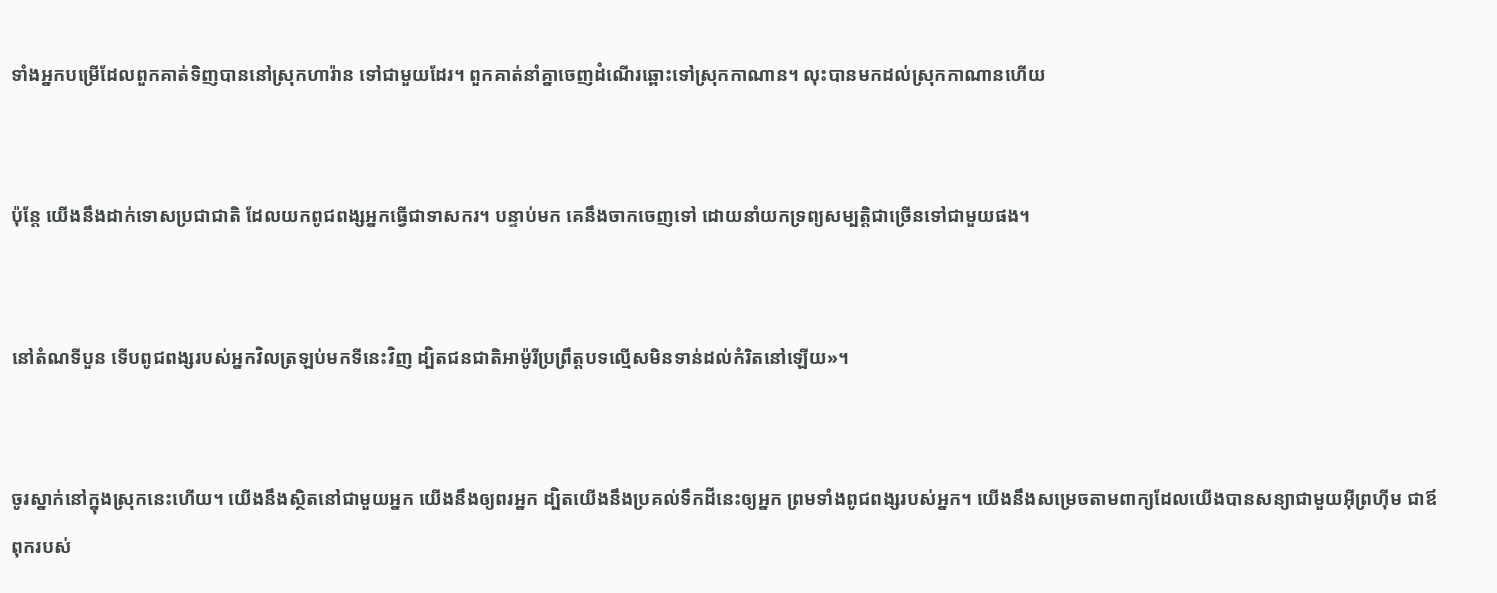ទាំងអ្នកបម្រើដែលពួកគាត់ទិញបាននៅស្រុកហារ៉ាន ទៅជាមួយដែរ។ ពួកគាត់នាំគ្នាចេញដំណើរឆ្ពោះទៅស្រុកកាណាន។ លុះបានមកដល់ស្រុកកាណានហើយ


ប៉ុន្តែ យើងនឹងដាក់ទោសប្រជា‌ជាតិ ដែលយកពូជ‌ពង្សអ្នកធ្វើជាទាសករ។ បន្ទាប់មក គេនឹងចាកចេញទៅ ដោយនាំយកទ្រព្យសម្បត្តិជាច្រើនទៅជាមួយផង។


នៅតំណទីបួន ទើបពូជ‌ពង្សរបស់អ្នកវិលត្រឡប់មកទីនេះវិញ ដ្បិតជន‌ជាតិអាម៉ូ‌រីប្រព្រឹត្តបទល្មើសមិនទាន់ដល់កំរិតនៅឡើយ»។


ចូរស្នាក់នៅក្នុងស្រុកនេះហើយ។ យើងនឹងស្ថិតនៅជាមួយអ្នក យើងនឹងឲ្យពរអ្នក ដ្បិតយើងនឹងប្រគល់ទឹកដីនេះឲ្យអ្នក ព្រមទាំងពូជ‌ពង្សរបស់អ្នក។ យើងនឹងសម្រេចតាមពាក្យដែលយើងបានសន្យាជាមួយអ៊ីព្រហ៊ីម ជាឪពុករបស់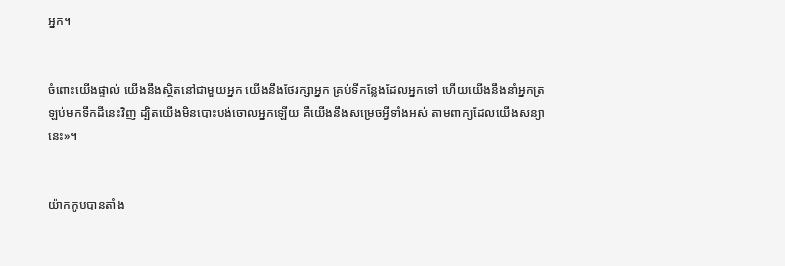អ្នក។


ចំពោះយើងផ្ទាល់ យើងនឹងស្ថិតនៅជាមួយអ្នក យើងនឹងថែរក្សាអ្នក គ្រប់ទីកន្លែងដែលអ្នកទៅ ហើយយើងនឹងនាំអ្នកត្រឡប់មកទឹកដីនេះវិញ ដ្បិតយើងមិនបោះបង់ចោលអ្នកឡើយ គឺយើងនឹងសម្រេចអ្វីទាំងអស់ តាមពាក្យដែលយើងសន្យានេះ»។


យ៉ាកកូបបានតាំង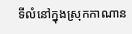ទីលំនៅក្នុងស្រុកកាណាន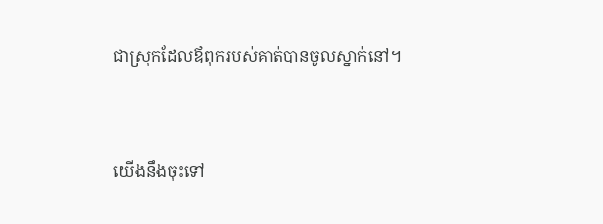ជាស្រុកដែលឪពុករបស់គាត់បានចូលស្នាក់នៅ។


យើងនឹងចុះទៅ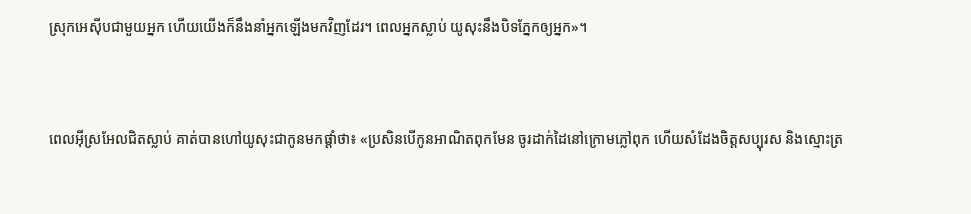ស្រុកអេស៊ីបជាមួយអ្នក ហើយយើងក៏នឹងនាំអ្នកឡើងមកវិញដែរ។ ពេលអ្នកស្លាប់ យូសុះនឹងបិទភ្នែកឲ្យអ្នក»។


ពេលអ៊ីស្រ‌អែលជិតស្លាប់ គាត់បានហៅយូសុះជាកូនមកផ្ដាំថា៖ «ប្រសិនបើកូនអាណិតពុកមែន ចូរដាក់ដៃនៅក្រោមភ្លៅពុក ហើយសំដែងចិត្តសប្បុរស និងស្មោះត្រ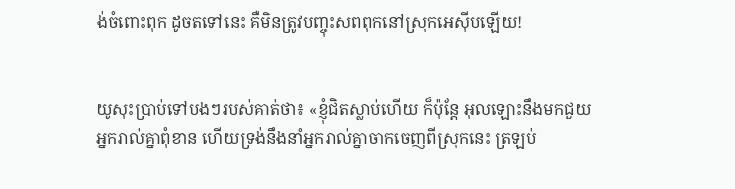ង់ចំពោះពុក ដូចតទៅនេះ គឺមិនត្រូវបញ្ចុះសពពុកនៅស្រុកអេស៊ីបឡើយ!


យូសុះប្រាប់ទៅបងៗរបស់គាត់ថា៖ «ខ្ញុំជិតស្លាប់ហើយ ក៏ប៉ុន្តែ អុលឡោះនឹងមកជួយអ្នករាល់គ្នាពុំខាន ហើយទ្រង់នឹងនាំអ្នករាល់គ្នាចាកចេញពីស្រុកនេះ ត្រឡប់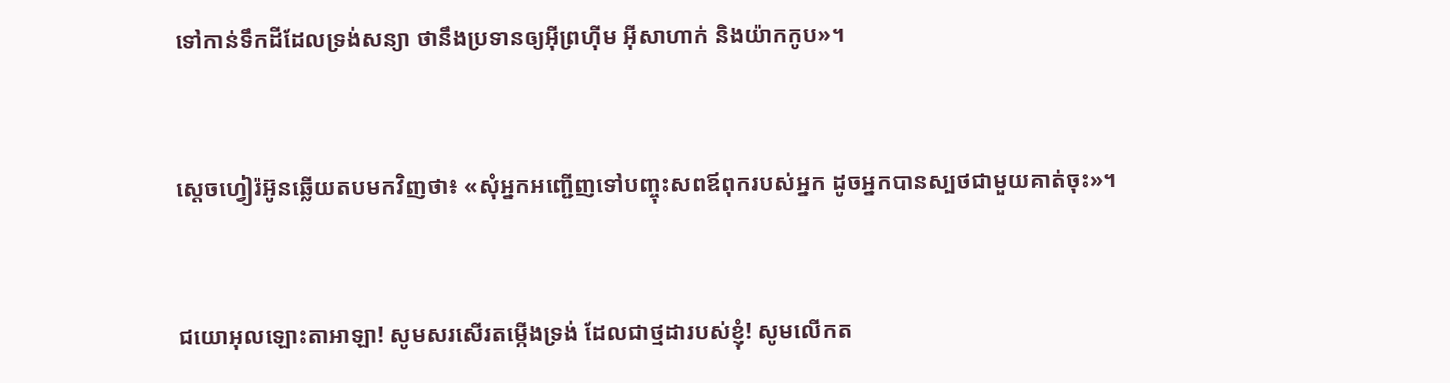ទៅកាន់ទឹកដីដែលទ្រង់សន្យា ថានឹងប្រទានឲ្យអ៊ីព្រហ៊ីម អ៊ីសា‌ហាក់ និងយ៉ាកកូប»។


ស្តេចហ្វៀរ៉អ៊ូនឆ្លើយតបមកវិញថា៖ «សុំអ្នកអញ្ជើញទៅបញ្ចុះសពឪពុករបស់អ្នក ដូចអ្នកបានស្បថជាមួយគាត់ចុះ»។


ជយោអុលឡោះ‌តាអាឡា! សូមសរសើរតម្កើងទ្រង់ ដែលជាថ្ម‌ដារបស់ខ្ញុំ! សូមលើកត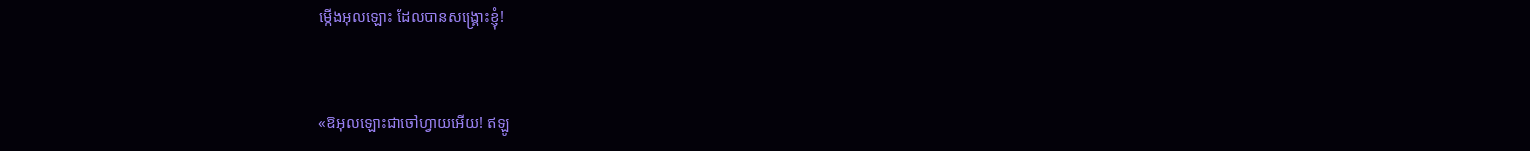ម្កើងអុលឡោះ ដែលបានសង្គ្រោះខ្ញុំ!


«ឱអុលឡោះជាចៅហ្វាយអើយ! ឥឡូ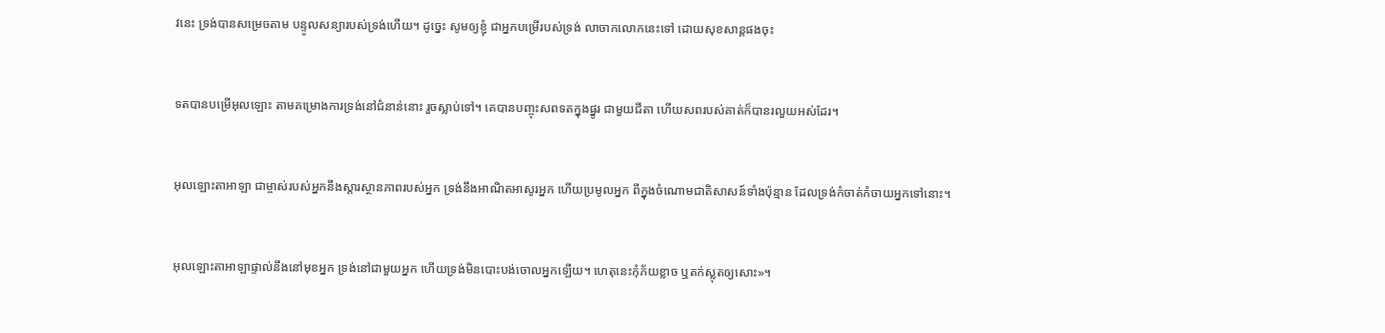វនេះ ទ្រង់បានសម្រេចតាម បន្ទូលសន្យារបស់ទ្រង់ហើយ។ ដូច្នេះ សូមឲ្យខ្ញុំ ជាអ្នកបម្រើរបស់ទ្រង់ លាចាកលោកនេះទៅ ដោយសុខ‌សាន្ដផងចុះ


ទតបានបម្រើអុលឡោះ តាមគម្រោងការទ្រង់នៅជំនាន់នោះ រួចស្លាប់ទៅ។ គេបានបញ្ចុះសពទតក្នុងផ្នូរ ជាមួយជីតា ហើយសពរបស់គាត់ក៏បានរលួយអស់ដែរ។


អុលឡោះ‌តាអាឡា ជាម្ចាស់របស់អ្នកនឹងស្តារស្ថាន‌ភាពរបស់អ្នក ទ្រង់នឹងអាណិតអាសូរអ្នក ហើយប្រមូលអ្នក ពីក្នុងចំណោមជាតិសាសន៍ទាំងប៉ុន្មាន ដែលទ្រង់កំចាត់កំចាយអ្នកទៅនោះ។


អុលឡោះ‌តាអាឡាផ្ទាល់នឹងនៅមុខអ្នក ទ្រង់នៅជាមួយអ្នក ហើយទ្រង់មិនបោះបង់ចោលអ្នកឡើយ។ ហេតុនេះកុំភ័យខ្លាច ឬតក់‌ស្លុតឲ្យសោះ»។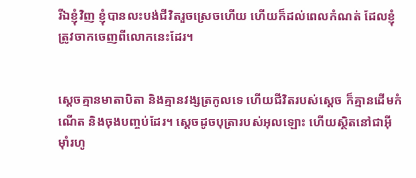រីឯខ្ញុំវិញ ខ្ញុំបានលះបង់ជីវិតរួចស្រេចហើយ ហើយក៏ដល់ពេលកំណត់ ដែលខ្ញុំត្រូវចាកចេញពីលោកនេះដែរ។


ស្តេចគ្មានមាតា‌បិតា និងគ្មានវង្សត្រកូលទេ ហើយជីវិតរបស់ស្ដេច ក៏គ្មានដើមកំណើត និងចុងបញ្ចប់ដែរ។ ស្តេចដូចបុត្រារបស់អុលឡោះ ហើយស្ថិតនៅជាអ៊ីមុាំរហូ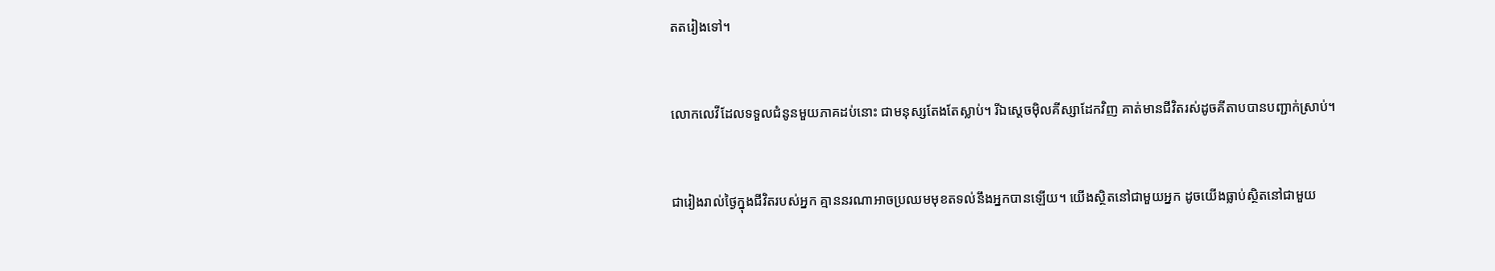តតរៀងទៅ។


លោកលេវីដែលទទួលជំនូនមួយភាគដប់នោះ ជាមនុស្សតែងតែស្លាប់។ រីឯស្តេចម៉ិល‌គីស្សា‌ដែកវិញ គាត់មានជីវិតរស់ដូចគីតាបបានបញ្ជាក់ស្រាប់។


ជារៀងរាល់ថ្ងៃក្នុងជីវិតរបស់អ្នក គ្មាននរណាអាចប្រឈមមុខតទល់នឹងអ្នកបានឡើយ។ យើងស្ថិតនៅជាមួយអ្នក ដូចយើងធ្លាប់ស្ថិតនៅជាមួយ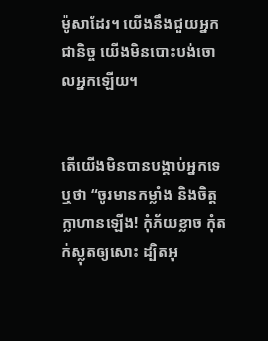ម៉ូសាដែរ។ យើងនឹងជួយអ្នកជានិច្ច យើងមិនបោះបង់ចោលអ្នកឡើយ។


តើយើងមិនបានបង្គាប់អ្នកទេឬថា “ចូរមានកម្លាំង និងចិត្តក្លាហានឡើង! កុំភ័យខ្លាច កុំតក់‌ស្លុតឲ្យសោះ ដ្បិតអុ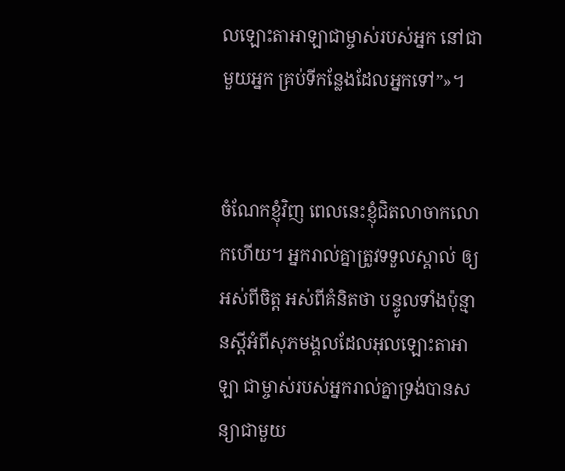លឡោះ‌តាអាឡាជាម្ចាស់របស់អ្នក នៅជាមួយអ្នក គ្រប់ទីកន្លែងដែលអ្នកទៅ”»។


ចំណែកខ្ញុំវិញ ពេលនេះខ្ញុំជិតលាចាកលោកហើយ។ អ្នករាល់គ្នាត្រូវទទួលស្គាល់ ឲ្យអស់ពីចិត្ត អស់ពីគំនិតថា បន្ទូលទាំងប៉ុន្មានស្តីអំពីសុភមង្គលដែលអុលឡោះ‌តាអាឡា ជាម្ចាស់របស់អ្នករាល់គ្នាទ្រង់បានសន្យាជាមួយ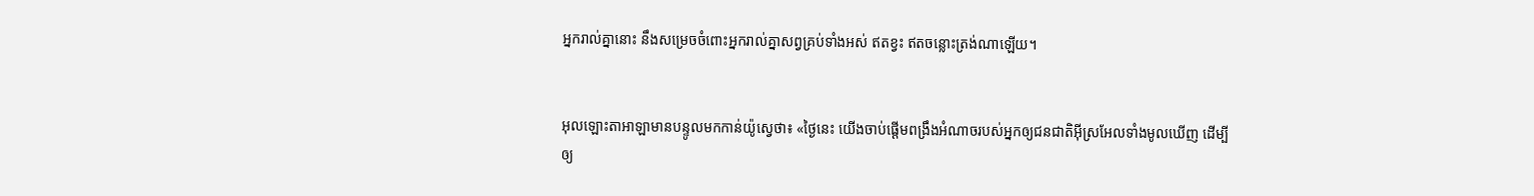អ្នករាល់គ្នានោះ នឹងសម្រេចចំពោះអ្នករាល់គ្នាសព្វគ្រប់ទាំងអស់ ឥតខ្វះ ឥតចន្លោះត្រង់ណាឡើយ។


អុលឡោះ‌តាអាឡាមានបន្ទូលមកកាន់យ៉ូស្វេថា៖ «ថ្ងៃនេះ យើងចាប់ផ្តើមពង្រឹងអំណាចរបស់អ្នកឲ្យជន‌ជាតិអ៊ីស្រ‌អែលទាំងមូលឃើញ ដើម្បីឲ្យ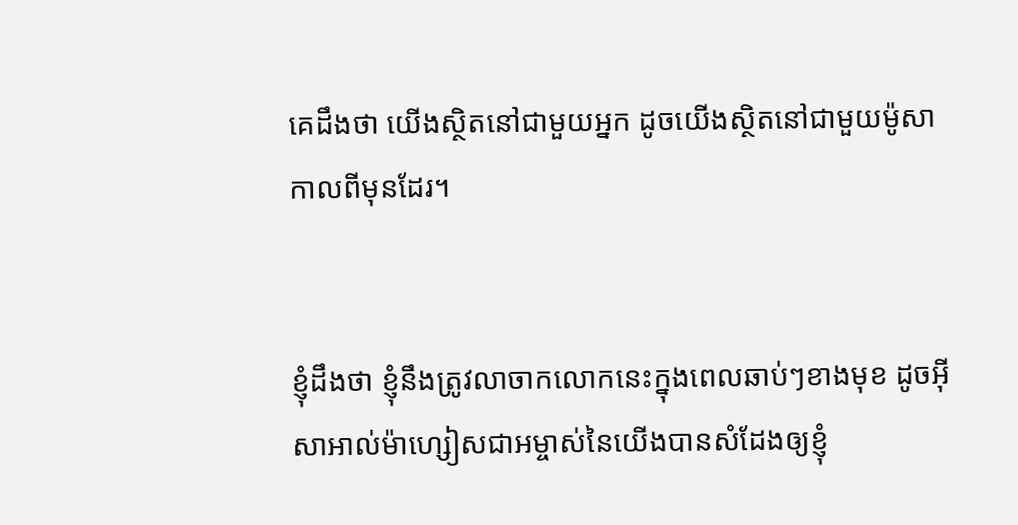គេដឹងថា យើងស្ថិតនៅជាមួយអ្នក ដូចយើងស្ថិតនៅជាមួយម៉ូសាកាលពីមុនដែរ។


ខ្ញុំដឹងថា ខ្ញុំនឹងត្រូវលាចាកលោកនេះក្នុងពេលឆាប់ៗខាងមុខ ដូចអ៊ីសា‌អាល់ម៉ា‌ហ្សៀសជាអម្ចាស់នៃយើងបានសំដែងឲ្យខ្ញុំ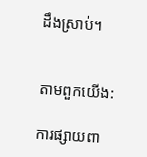ដឹងស្រាប់។


តាមពួកយើង:

ការផ្សាយពា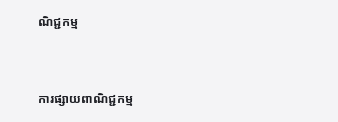ណិជ្ជកម្ម


ការផ្សាយពាណិជ្ជកម្ម